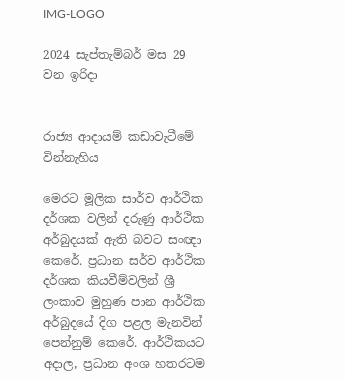IMG-LOGO

2024 සැප්තැම්බර් මස 29 වන ඉරිදා


රාජ්‍ය ආදායම් කඩාවැටීමේ වින්නැහිය

මෙරට මූලික සාර්ව ආර්ථික දර්ශක වලින් දරුණු ආර්ථික අර්බුදයක් ඇති බවට සංඥා කෙරේ. ප්‍රධාන සර්ව ආර්ථික දර්ශක කියවීම්වලින් ශ්‍රී ලංකාව මුහුණ පාන ආර්ථික අර්බුදයේ දිග පළල මැනවින් පෙන්නුම් කෙරේ. ආර්ථිකයට අදාල, ප්‍රධාන අංශ හතරටම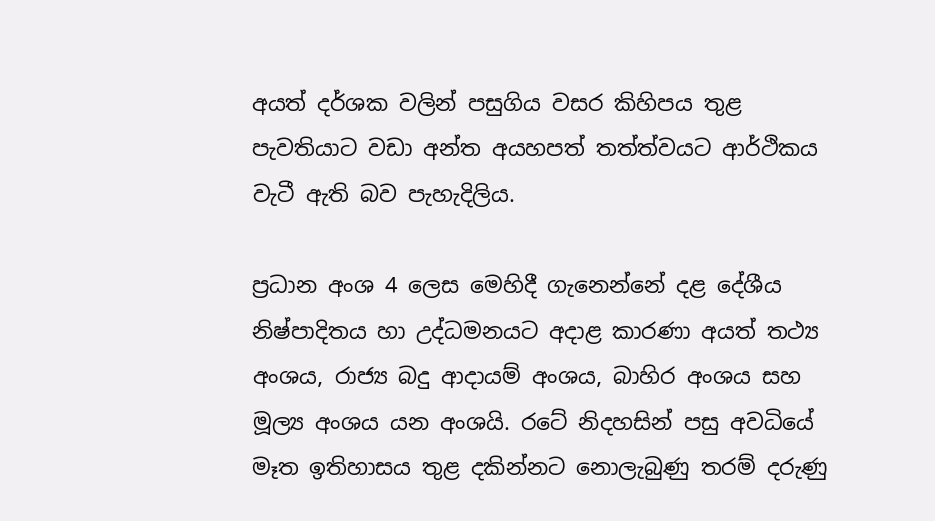අයත් දර්ශක වලින් පසුගිය වසර කිහිපය තුළ පැවතියාට වඩා අන්ත අයහපත් තත්ත්වයට ආර්ථිකය වැටී ඇති බව පැහැදිලිය.

ප්‍රධාන අංශ 4 ලෙස මෙහිදී ගැනෙන්නේ දළ දේශීය නිෂ්පාදිතය හා උද්ධමනයට අදාළ කාරණා අයත් තථ්‍ය අංශය, රාජ්‍ය බදු ආදායම් අංශය, බාහිර අංශය සහ මූල්‍ය අංශය යන අංශයි. රටේ නිදහසින් පසු අවධියේ මෑත ඉතිහාසය තුළ දකින්නට නොලැබුණු තරම් දරුණු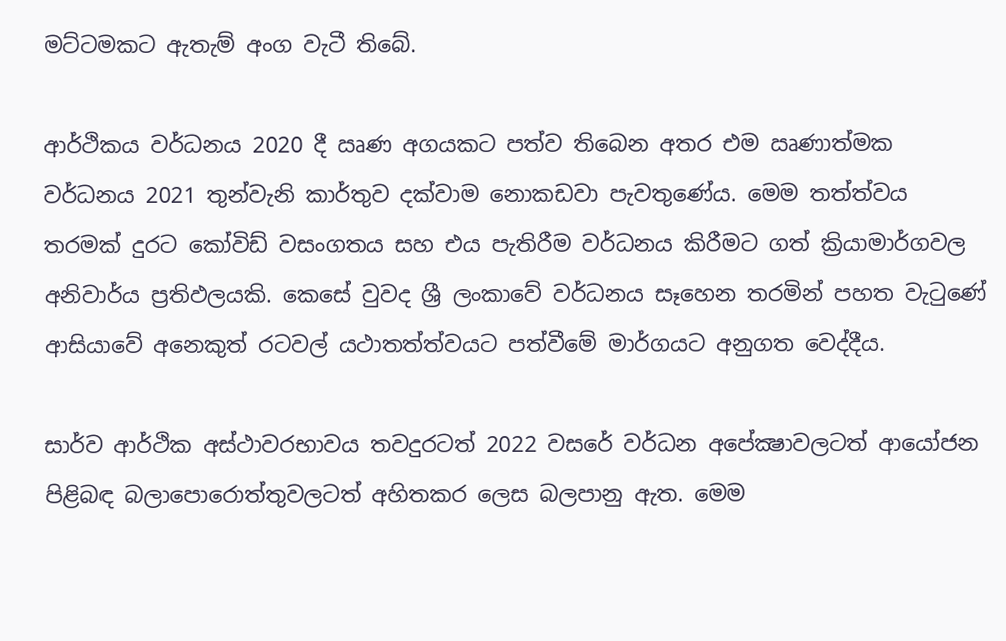මට්ටමකට ඇතැම් අංග වැටී තිබේ.

ආර්ථිකය වර්ධනය 2020 දී ඍණ අගයකට පත්ව තිබෙන අතර එම ඍණාත්මක වර්ධනය 2021 තුන්වැනි කාර්තුව දක්වාම නොකඩවා පැවතුණේය. මෙම තත්ත්වය තරමක් දුරට කෝවිඩ් වසංගතය සහ එය පැතිරීම වර්ධනය කිරීමට ගත් ක්‍රියාමාර්ගවල අනිවාර්ය ප්‍රතිඵලයකි. කෙසේ වුවද ශ්‍රී ලංකාවේ වර්ධනය සෑහෙන තරමින් පහත වැටුණේ ආසියාවේ අනෙකුත් රටවල් යථාතත්ත්වයට පත්වීමේ මාර්ගයට අනුගත වෙද්දීය.

සාර්ව ආර්ථික අස්ථාවරභාවය තවදුරටත් 2022 වසරේ වර්ධන අපේක්‍ෂාවලටත් ආයෝජන පිළිබඳ බලාපොරොත්තුවලටත් අහිතකර ලෙස බලපානු ඇත. මෙම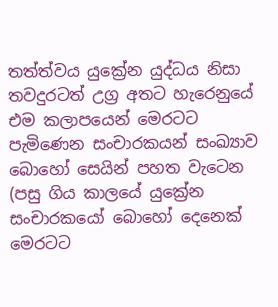තත්ත්වය යුක්‍රේන යුද්ධය නිසා තවදුරටත් උග්‍ර අතට හැරෙනුයේ එම කලාපයෙන් මෙරටට පැමිණෙන සංචාරකයන් සංඛ්‍යාව බොහෝ සෙයින් පහත වැටෙන (පසු ගිය කාලයේ යුක්‍රේන සංචාරකයෝ බොහෝ දෙනෙක් මෙරටට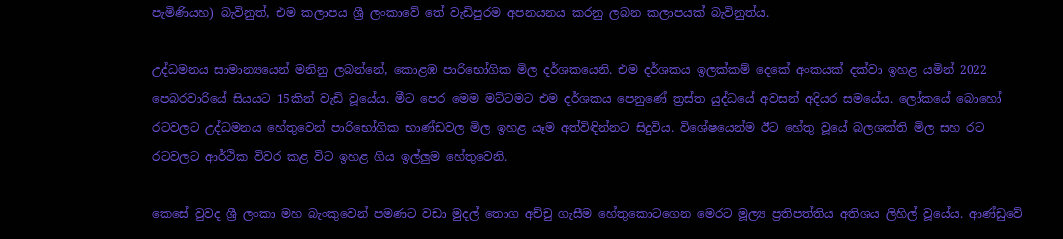පැමිණියහ) බැවිනුත්, එම කලාපය ශ්‍රී ලංකාවේ තේ වැඩිපුරම අපනයනය කරනු ලබන කලාපයක් බැවිනුත්ය.

උද්ධමනය සාමාන්‍යයෙන් මනිනු ලබන්නේ, කොළඹ පාරිභෝගික මිල දර්ශකයෙනි. එම දර්ශකය ඉලක්කම් දෙකේ අංකයක් දක්වා ඉහළ යමින් 2022 පෙබරවාරියේ සියයට 15කින් වැඩි වූයේය. මීට පෙර මෙම මට්ටමට එම දර්ශකය පෙනුණේ ත්‍රස්ත යුද්ධයේ අවසන් අදියර සමයේය. ලෝකයේ බොහෝ රටවලට උද්ධමනය හේතුවෙන් පාරිභෝගික භාණ්ඩවල මිල ඉහළ යෑම අත්විඳින්නට සිදුවිය. විශේෂයෙන්ම ඊට හේතු වූයේ බලශක්ති මිල සහ රට රටවලට ආර්ථික විවර කළ විට ඉහළ ගිය ඉල්ලුම හේතුවෙනි.

කෙසේ වුවද ශ්‍රී ලංකා මහ බැංකුවෙන් පමණට වඩා මුදල් තොග අච්චු ගැසීම හේතුකොටගෙන මෙරට මූල්‍ය ප්‍රතිපත්තිය අතිශය ලිහිල් වූයේය. ආණ්ඩුවේ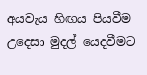අයවැය හිඟය පියවීම උදෙසා මුදල් යෙදවීමට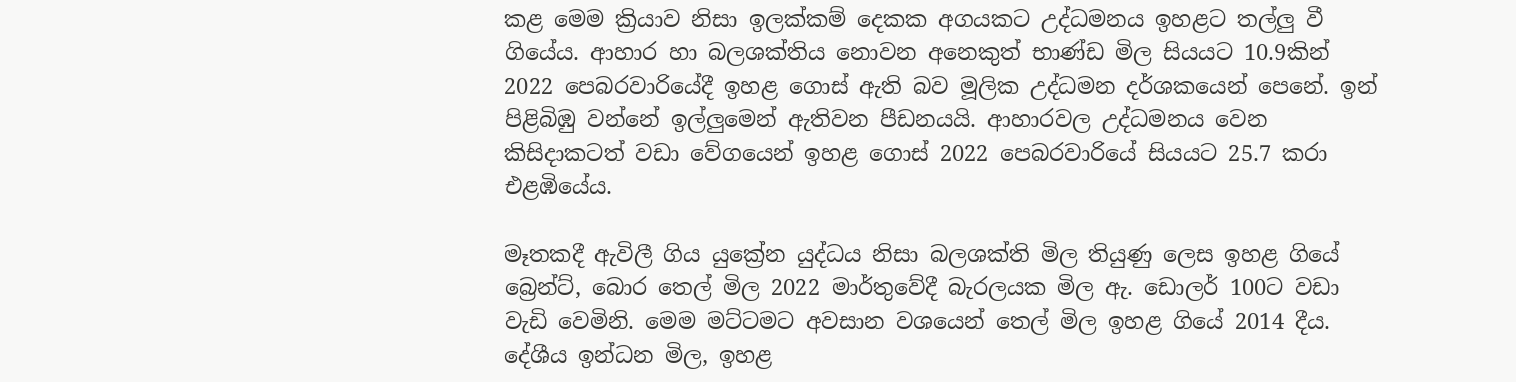කළ මෙම ක්‍රියාව නිසා ඉලක්කම් දෙකක අගයකට උද්ධමනය ඉහළට තල්ලු වී ගියේය. ආහාර හා බලශක්තිය නොවන අනෙකුත් භාණ්ඩ මිල සියයට 10.9කින් 2022 පෙබරවාරියේදී ඉහළ ගොස් ඇති බව මූලික උද්ධමන දර්ශකයෙන් පෙනේ. ඉන් පිළිබිඹු වන්නේ ඉල්ලුමෙන් ඇතිවන පීඩනයයි. ආහාරවල උද්ධමනය වෙන කිසිදාකටත් වඩා වේගයෙන් ඉහළ ගොස් 2022 පෙබරවාරියේ සියයට 25.7 කරා එළඹියේය.

මෑතකදී ඇවිලී ගිය යුක්‍රේන යුද්ධය නිසා බලශක්ති මිල තියුණු ලෙස ඉහළ ගියේ බ්‍රෙන්ට්, බොර තෙල් මිල 2022 මාර්තුවේදී බැරලයක මිල ඇ. ඩොලර් 100ට වඩා වැඩි වෙමිනි. මෙම මට්ටමට අවසාන වශයෙන් තෙල් මිල ඉහළ ගියේ 2014 දීය. දේශීය ඉන්ධන මිල, ඉහළ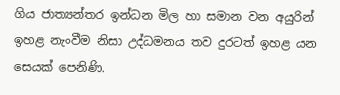ගිය ජාත්‍යන්තර ඉන්ධන මිල හා සමාන වන අයුරින් ඉහළ නැංවීම නිසා උද්ධමනය තව දුරටත් ඉහළ යන සෙයක් පෙනිණි.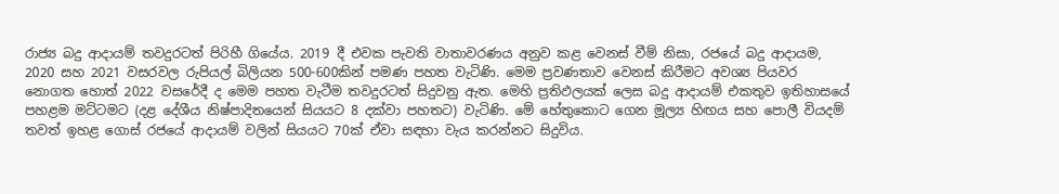රාජ්‍ය බදු ආදායම් තවදුරටත් පිරිහී ගියේය. 2019 දී එවක පැවති වාතාවරණය අනුව කළ වෙනස් වීම් නිසා, රජයේ බදු ආදායම, 2020 සහ 2021 වසරවල රුපියල් බිලියන 500-600කින් පමණ පහත වැටිණි. මෙම ප්‍රවණතාව වෙනස් කිරීමට අවශ්‍ය පියවර නොගත හොත් 2022 වසරේදී ද මෙම පහත වැටීම තවදුරටත් සිදුවනු ඇත. මෙහි ප්‍රතිඵලයක් ලෙස බදු ආදායම් එකතුව ඉතිහාසයේ පහළම මට්ටමට (දළ දේශීය නිෂ්පාදිතයෙන් සියයට 8 දක්වා පහතට) වැටිණි. මේ හේතුකොට ගෙන මූල්‍ය හිඟය සහ පොලී වියදම් තවත් ඉහළ ගොස් රජයේ ආදායම් වලින් සියයට 70ක් ඒවා සඳහා වැය කරන්නට සිදුවිය.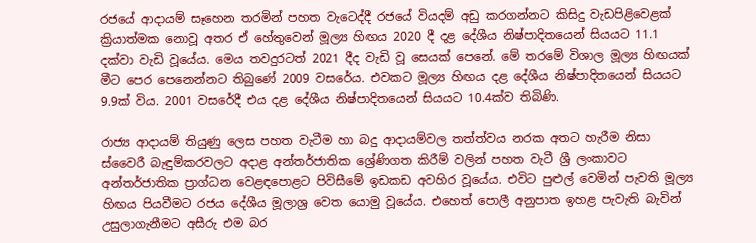රජයේ ආදායම් සෑහෙන තරමින් පහත වැටෙද්දී රජයේ වියදම් අඩු කරගන්නට කිසිදු වැඩපිළිවෙළක් ක්‍රියාත්මක නොවූ අතර ඒ හේතුවෙන් මූල්‍ය හිඟය 2020 දී දළ දේශීය නිෂ්පාදිතයෙන් සියයට 11.1 දක්වා වැඩි වූයේය. මෙය තවදුරටත් 2021 දීද වැඩි වූ සෙයක් පෙනේ. මේ තරමේ විශාල මූල්‍ය හිඟයක් මීට පෙර පෙනෙන්නට තිබුණේ 2009 වසරේය. එවකට මූල්‍ය හිඟය දළ දේශීය නිෂ්පාදිතයෙන් සියයට 9.9ක් විය. 2001 වසරේදී එය දළ දේශීය නිෂ්පාදිතයෙන් සියයට 10.4ක්ව තිබිණි.

රාජ්‍ය ආදායම් තියුණු ලෙස පහත වැටීම හා බදු ආදායම්වල තත්ත්වය නරක අතට හැරීම නිසා ස්වෛරී බැඳුම්කරවලට අදාළ අන්තර්ජාතික ශ්‍රේණිගත කිරීම් වලින් පහත වැටී ශ්‍රී ලංකාවට අන්තර්ජාතික ප්‍රාග්ධන වෙළඳපොළට පිවිසීමේ ඉඩකඩ අවහිර වූයේය. එවිට පුළුල් වෙමින් පැවති මූල්‍ය හිඟය පියවීමට රජය දේශීය මූලාශ්‍ර වෙත යොමු වූයේය. එහෙත් පොලී අනුපාත ඉහළ පැවැති බැවින් උසුලාගැනීමට අසීරු එම බර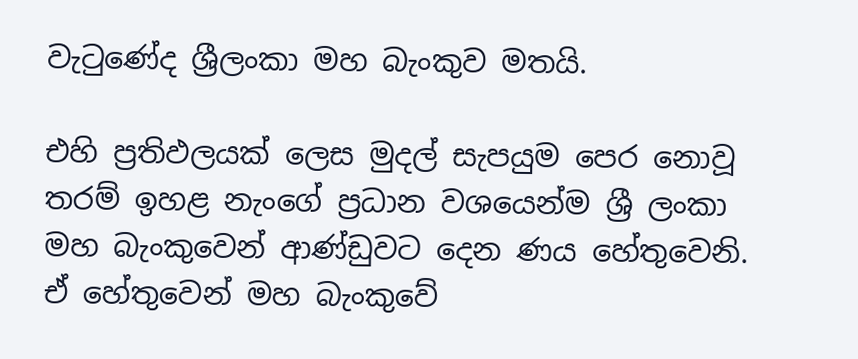වැටුණේද ශ්‍රීලංකා මහ බැංකුව මතයි.

එහි ප්‍රතිඵලයක් ලෙස මුදල් සැපයුම පෙර නොවූ තරම් ඉහළ නැංගේ ප්‍රධාන වශයෙන්ම ශ්‍රී ලංකා මහ බැංකුවෙන් ආණ්ඩුවට දෙන ණය හේතුවෙනි. ඒ හේතුවෙන් මහ බැංකුවේ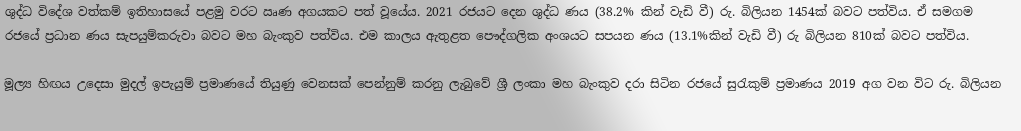ශුද්ධ විදේශ වත්කම් ඉතිහාසයේ පළමු වරට ඍණ අගයකට පත් වූයේය. 2021 රජයට දෙන ශුද්ධ ණය (38.2% කින් වැඩි වී) රු. බිලියන 1454ක් බවට පත්විය. ඒ සමගම රජයේ ප්‍රධාන ණය සැපයුම්කරුවා බවට මහ බැංකුව පත්විය. එම කාලය ඇතුළත පෞද්ගලික අංශයට සපයන ණය (13.1%කින් වැඩි වී) රු බිලියන 810ක් බවට පත්විය.

මූල්‍ය හිඟය උදෙසා මුදල් ඉපැයුම් ප්‍රමාණයේ තියුණු වෙනසක් පෙන්නුම් කරනු ලැබුවේ ශ්‍රී ලංකා මහ බැංකුව දරා සිටින රජයේ සුරැකුම් ප්‍රමාණය 2019 අග වන විට රු. බිලියන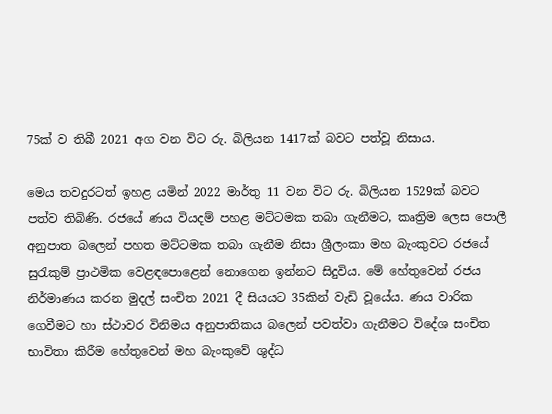75ක් ව තිබී 2021 අග වන විට රු. බිලියන 1417ක් බවට පත්වූ නිසාය.

මෙය තවදුරටත් ඉහළ යමින් 2022 මාර්තු 11 වන විට රු. බිලියන 1529ක් බවට පත්ව තිබිණි. රජයේ ණය වියදම් පහළ මට්ටමක තබා ගැනීමට, කෘත්‍රිම ලෙස පොලී අනුපාත බලෙන් පහත මට්ටමක තබා ගැනීම නිසා ශ්‍රීලංකා මහ බැංකුවට රජයේ සුරැකුම් ප්‍රාථමික වෙළඳපොළෙන් නොගෙන ඉන්නට සිදුවිය. මේ හේතුවෙන් රජය නිර්මාණය කරන මුදල් සංචිත 2021 දී සියයට 35කින් වැඩි වූයේය. ණය වාරික ගෙවීමට හා ස්ථාවර විනිමය අනුපාතිකය බලෙන් පවත්වා ගැනීමට විදේශ සංචිත භාවිතා කිරීම හේතුවෙන් මහ බැංකුවේ ශුද්ධ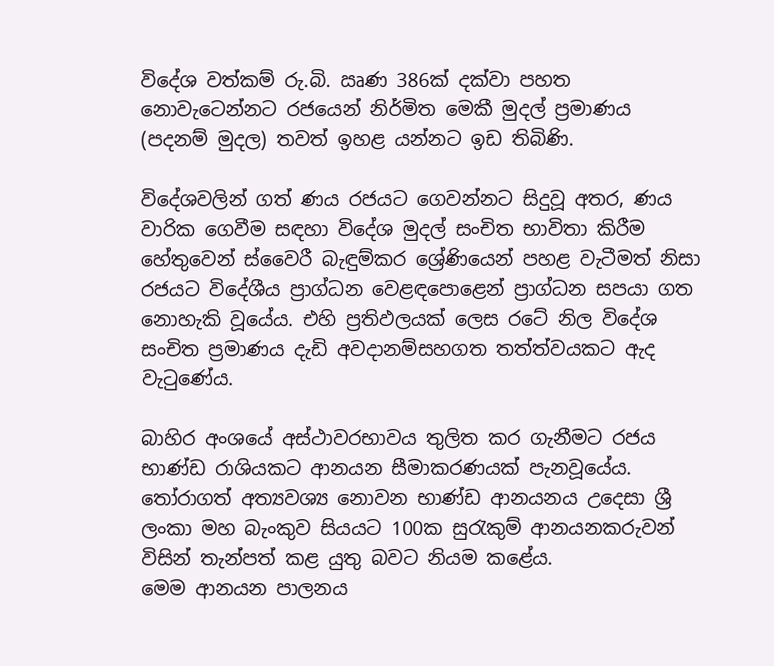විදේශ වත්කම් රු.බි. ඍණ 386ක් දක්වා පහත නොවැටෙන්නට රජයෙන් නිර්මිත මෙකී මුදල් ප්‍රමාණය (පදනම් මුදල) තවත් ඉහළ යන්නට ඉඩ තිබිණි.

විදේශවලින් ගත් ණය රජයට ගෙවන්නට සිදුවූ අතර, ණය වාරික ගෙවීම සඳහා විදේශ මුදල් සංචිත භාවිතා කිරීම හේතුවෙන් ස්වෛරී බැඳුම්කර ශ්‍රේණියෙන් පහළ වැටීමත් නිසා රජයට විදේශීය ප්‍රාග්ධන වෙළඳපොළෙන් ප්‍රාග්ධන සපයා ගත නොහැකි වූයේය. එහි ප්‍රතිඵලයක් ලෙස රටේ නිල විදේශ සංචිත ප්‍රමාණය දැඩි අවදානම්සහගත තත්ත්වයකට ඇද වැටුණේය.

බාහිර අංශයේ අස්ථාවරභාවය තුලිත කර ගැනීමට රජය භාණ්ඩ රාශියකට ආනයන සීමාකරණයක් පැනවූයේය. තෝරාගත් අත්‍යවශ්‍ය නොවන භාණ්ඩ ආනයනය උදෙසා ශ්‍රී ලංකා මහ බැංකුව සියයට 100ක සුරැකුම් ආනයනකරුවන් විසින් තැන්පත් කළ යුතු බවට නියම කළේය.
මෙම ආනයන පාලනය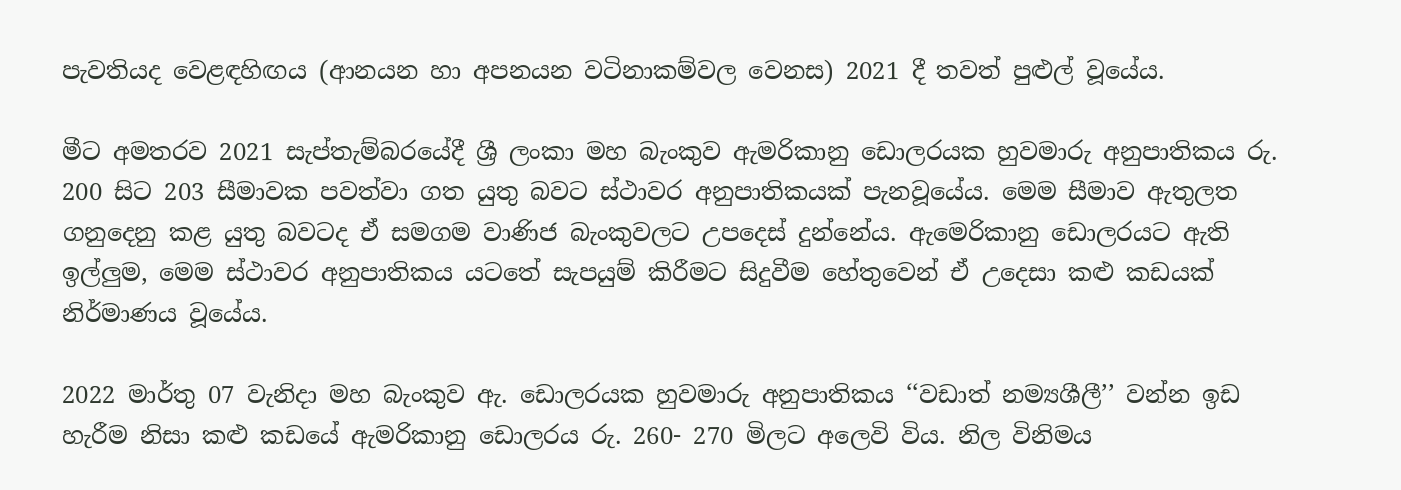පැවතියද වෙළඳහිඟය (ආනයන හා අපනයන වටිනාකම්වල වෙනස) 2021 දී තවත් පුළුල් වූයේය.

මීට අමතරව 2021 සැප්තැම්බරයේදී ශ්‍රී ලංකා මහ බැංකුව ඇමරිකානු ඩොලරයක හුවමාරු අනුපාතිකය රු. 200 සිට 203 සීමාවක පවත්වා ගත යුතු බවට ස්ථාවර අනුපාතිකයක් පැනවූයේය. මෙම සීමාව ඇතුලත ගනුදෙනු කළ යුතු බවටද ඒ සමගම වාණිජ බැංකුවලට උපදෙස් දුන්නේය. ඇමෙරිකානු ඩොලරයට ඇති ඉල්ලුම, මෙම ස්ථාවර අනුපාතිකය යටතේ සැපයුම් කිරීමට සිදුවීම හේතුවෙන් ඒ උදෙසා කළු කඩයක් නිර්මාණය වූයේය.

2022 මාර්තු 07 වැනිදා මහ බැංකුව ඇ. ඩොලරයක හුවමාරු අනුපාතිකය ‘‘වඩාත් නම්‍යශීලී’’ වන්න ඉඩ හැරීම නිසා කළු කඩයේ ඇමරිකානු ඩොලරය රු. 260- 270 මිලට අලෙවි විය. නිල විනිමය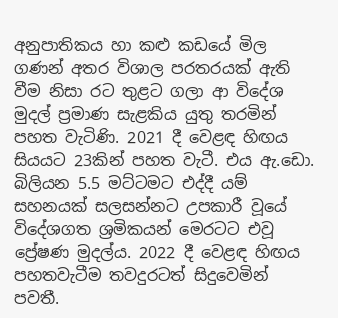අනුපාතිකය හා කළු කඩයේ මිල ගණන් අතර විශාල පරතරයක් ඇති වීම නිසා රට තුළට ගලා ආ විදේශ මුදල් ප්‍රමාණ සැළකිය යුතු තරමින් පහත වැටිණි. 2021 දී වෙළඳ හිඟය සියයට 23කින් පහත වැටී. එය ඇ.ඩො. බිලියන 5.5 මට්ටමට එද්දී යම් සහනයක් සලසන්නට උපකාරී වූයේ විදේශගත ශ්‍රමිකයන් මෙරටට එවූ ප්‍රේෂණ මුදල්ය. 2022 දී වෙළඳ හිඟය පහතවැටීම තවදුරටත් සිදුවෙමින් පවතී.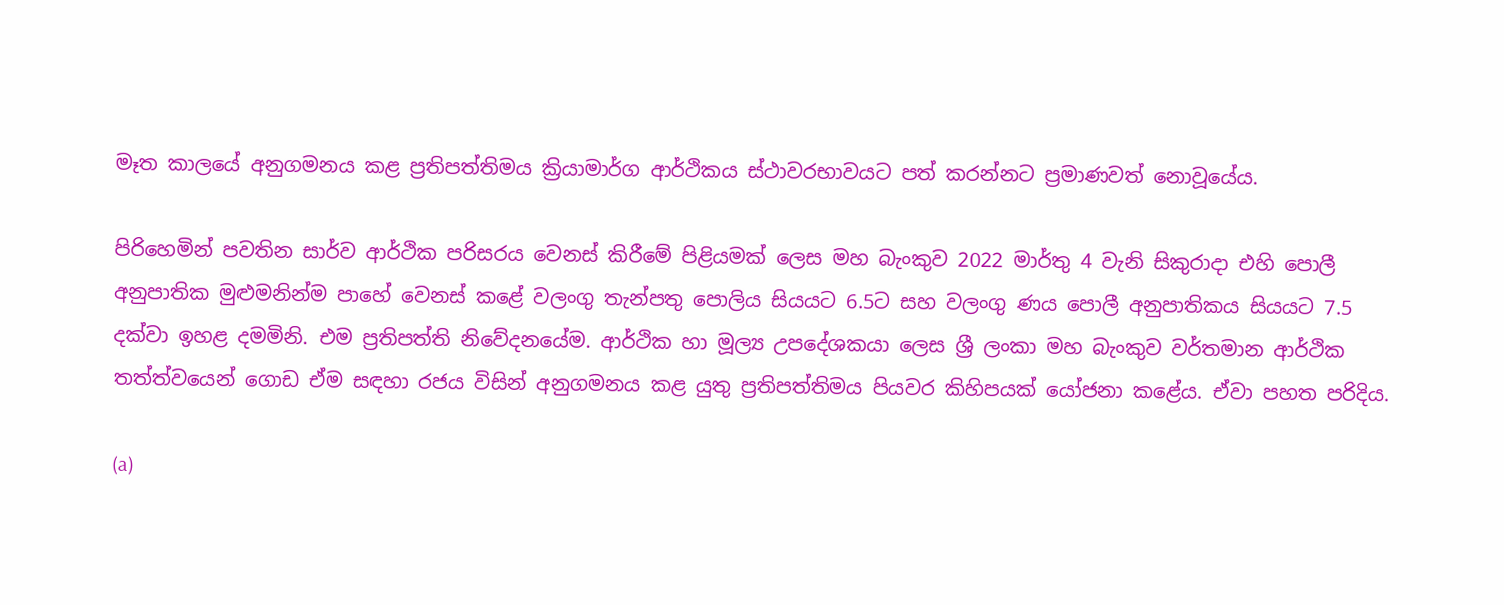මෑත කාලයේ අනුගමනය කළ ප්‍රතිපත්තිමය ක්‍රියාමාර්ග ආර්ථිකය ස්ථාවරභාවයට පත් කරන්නට ප්‍රමාණවත් නොවූයේය.

පිරිහෙමින් පවතින සාර්ව ආර්ථික පරිසරය වෙනස් කිරීමේ පිළියමක් ලෙස මහ බැංකුව 2022 මාර්තු 4 වැනි සිකුරාදා එහි පොලී අනුපාතික මුළුමනින්ම පාහේ වෙනස් කළේ වලංගු තැන්පතු පොලිය සියයට 6.5ට සහ වලංගු ණය පොලී අනුපාතිකය සියයට 7.5 දක්වා ඉහළ දමමිනි. එම ප්‍රතිපත්ති නිවේදනයේම. ආර්ථික හා මූල්‍ය උපදේශකයා ලෙස ශ්‍රී ලංකා මහ බැංකුව වර්තමාන ආර්ථික තත්ත්වයෙන් ගොඩ ඒම සඳහා රජය විසින් අනුගමනය කළ යුතු ප්‍රතිපත්තිමය පියවර කිහිපයක් යෝජනා කළේය. ඒවා පහත පරිදිය.

(a)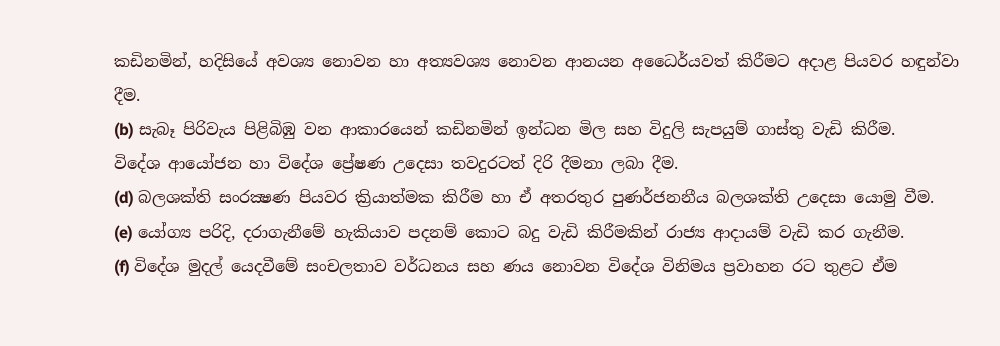කඩිනමින්, හදිසියේ අවශ්‍ය නොවන හා අත්‍යවශ්‍ය නොවන ආනයන අධෛර්යවත් කිරීමට අදාළ පියවර හඳුන්වා දීම.
(b) සැබෑ පිරිවැය පිළිබිඹු වන ආකාරයෙන් කඩිනමින් ඉන්ධන මිල සහ විදුලි සැපයුම් ගාස්තු වැඩි කිරීම.
විදේශ ආයෝජන හා විදේශ ප්‍රේෂණ උදෙසා තවදුරටත් දිරි දීමනා ලබා දීම.
(d) බලශක්ති සංරක්‍ෂණ පියවර ක්‍රියාත්මක කිරීම හා ඒ අතරතුර පුණර්ජනනීය බලශක්ති උදෙසා යොමු වීම.
(e) යෝග්‍ය පරිදි, දරාගැනීමේ හැකියාව පදනම් කොට බදු වැඩි කිරීමකින් රාජ්‍ය ආදායම් වැඩි කර ගැනීම.
(f) විදේශ මුදල් යෙදවීමේ සංචලතාව වර්ධනය සහ ණය නොවන විදේශ විනිමය ප්‍රවාහන රට තුළට ඒම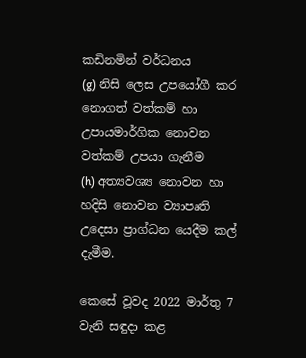කඩිනමින් වර්ධනය
(g) නිසි ලෙස උපයෝගී කර නොගත් වත්කම් හා උපායමාර්ගික නොවන වත්කම් උපයා ගැනීම
(h) අත්‍යවශ්‍ය නොවන හා හදිසි නොවන ව්‍යාපෘති උදෙසා ප්‍රාග්ධන යෙදීම කල් දැමීම.

කෙසේ වූවද 2022 මාර්තු 7 වැනි සඳුදා කළ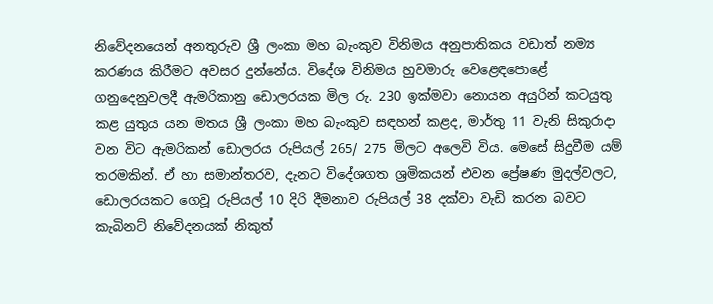නිවේදනයෙන් අනතුරුව ශ්‍රී ලංකා මහ බැංකුව විනිමය අනුපාතිකය වඩාත් නම්‍ය කරණය කිරීමට අවසර දුන්නේය. විදේශ විනිමය හුවමාරු වෙළෙඳපොළේ ගනුදෙනුවලදී ඇමරිකානු ඩොලරයක මිල රු. 230 ඉක්මවා නොයන අයුරින් කටයුතු කළ යුතුය යන මතය ශ්‍රී ලංකා මහ බැංකුව සඳහන් කළද, මාර්තු 11 වැනි සිකුරාදා වන විට ඇමරිකන් ඩොලරය රුපියල් 265/ 275 මිලට අලෙවි විය. මෙසේ සිදුවීම යම් තරමකින්. ඒ හා සමාන්තරව, දැනට විදේශගත ශ්‍රමිකයන් එවන ප්‍රේෂණ මුදල්වලට, ඩොලරයකට ගෙවූ රුපියල් 10 දිරි දීමනාව රුපියල් 38 දක්වා වැඩි කරන බවට කැබිනට් නිවේදනයක් නිකුත්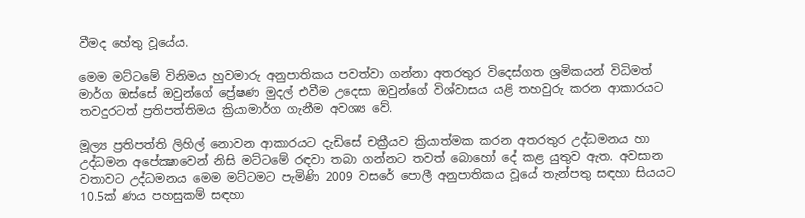වීමද හේතු වූයේය.

මෙම මට්ටමේ විනිමය හුවමාරු අනුපාතිකය පවත්වා ගන්නා අතරතුර විදෙස්ගත ශ්‍රමිකයන් විධිමත් මාර්ග ඔස්සේ ඔවුන්ගේ ප්‍රේෂණ මුදල් එවීම උදෙසා ඔවුන්ගේ විශ්වාසය යළි තහවුරු කරන ආකාරයට තවදුරටත් ප්‍රතිපත්තිමය ක්‍රියාමාර්ග ගැනීම අවශ්‍ය වේ.

මූල්‍ය ප්‍රතිපත්ති ලිහිල් නොවන ආකාරයට දැඩිසේ චක්‍රීයව ක්‍රියාත්මක කරන අතරතුර උද්ධමනය හා උද්ධමන අපේක්‍ෂාවෙන් නිසි මට්ටමේ රඳවා තබා ගන්නට තවත් බොහෝ දේ කළ යුතුව ඇත. අවසාන වතාවට උද්ධමනය මෙම මට්ටමට පැමිණි 2009 වසරේ පොලී අනුපාතිකය වූයේ තැන්පතු සඳහා සියයට 10.5ක් ණය පහසුකම් සඳහා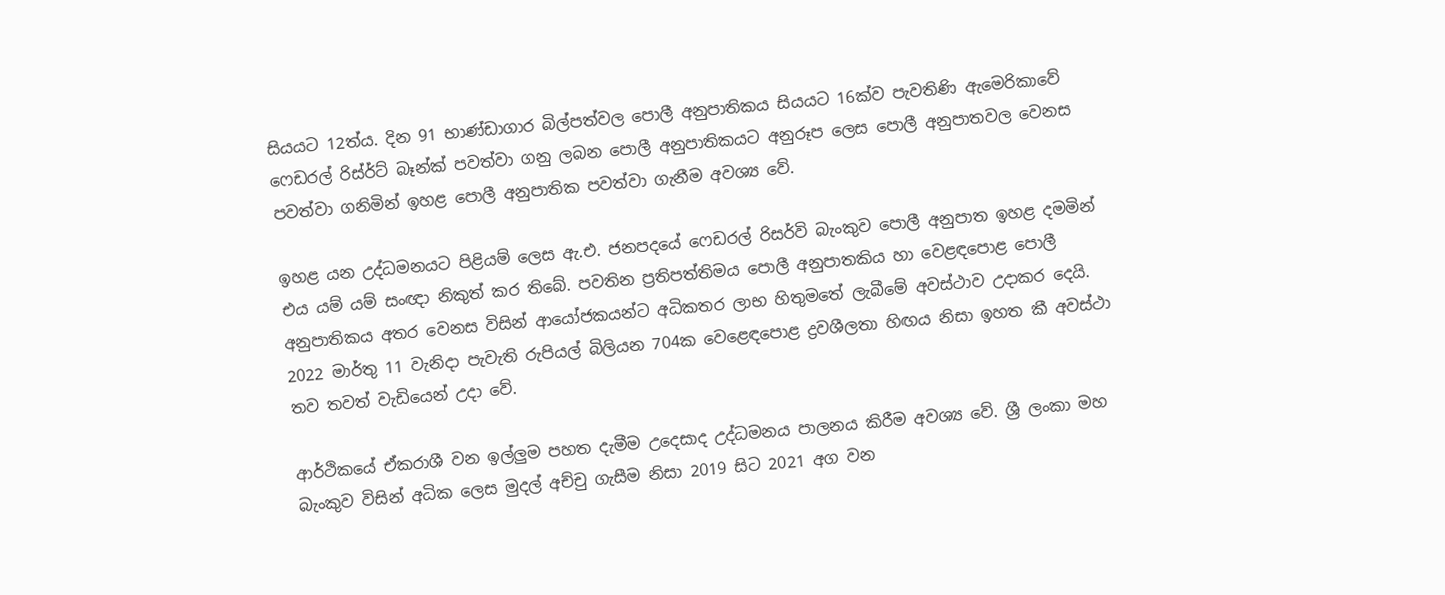සියයට 12ත්ය. දින 91 භාණ්ඩාගාර බිල්පත්වල පොලී අනුපාතිකය සියයට 16ක්ව පැවතිණි ඇමෙරිකාවේ ෆෙඩරල් රිස්ර්ට් බෑන්ක් පවත්වා ගනු ලබන පොලී අනුපාතිකයට අනුරූප ලෙස පොලී අනුපාතවල වෙනස පවත්වා ගනිමින් ඉහළ පොලී අනුපාතික පවත්වා ගැනීම අවශ්‍ය වේ.

ඉහළ යන උද්ධමනයට පිළියම් ලෙස ඇ.එ. ජනපදයේ ෆෙඩරල් රිසර්වි බැංකුව පොලී අනුපාත ඉහළ දමමින් එය යම් යම් සංඥා නිකුත් කර තිබේ. පවතින ප්‍රතිපත්තිමය පොලී අනුපාතකිය හා වෙළඳපොළ පොලී අනුපාතිකය අතර වෙනස විසින් ආයෝජකයන්ට අධිකතර ලාභ හිතුමතේ ලැබීමේ අවස්ථාව උදාකර දෙයි. 2022 මාර්තු 11 වැනිදා පැවැති රුපියල් බිලියන 704ක වෙළෙඳපොළ ද්‍රවශීලතා හිඟය නිසා ඉහත කී අවස්ථා තව තවත් වැඩියෙන් උදා වේ.

ආර්ථිකයේ ඒකරාශී වන ඉල්ලුම පහත දැමීම උදෙසාද උද්ධමනය පාලනය කිරීම අවශ්‍ය වේ. ශ්‍රී ලංකා මහ බැංකුව විසින් අධික ලෙස මුදල් අච්චු ගැසීම නිසා 2019 සිට 2021 අග වන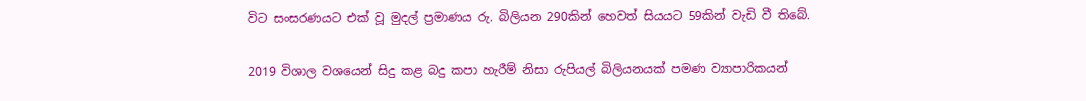විට සංසරණයට එක් වූ මුදල් ප්‍රමාණය රු. බිලියන 290කින් හෙවත් සියයට 59කින් වැඩි වී තිබේ.

2019 විශාල වශයෙන් සිදු කළ බදු කපා හැරීම් නිසා රුපියල් බිලියනයක් පමණ ව්‍යාපාරිකයන්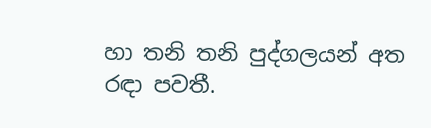හා තනි තනි පුද්ගලයන් අත රඳා පවතී.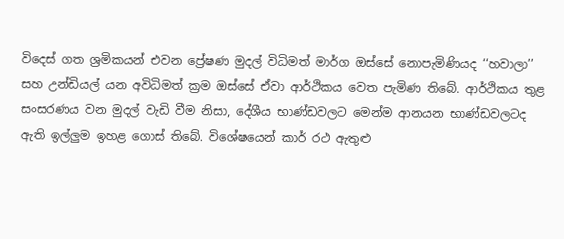විදෙස් ගත ශ්‍රමිකයන් එවන ප්‍රේෂණ මුදල් විධිමත් මාර්ග ඔස්සේ නොපැමිණියද ‘‘හවාලා’’ සහ උන්ඩියල් යන අවිධිමත් ක්‍රම ඔස්සේ ඒවා ආර්ථිකය වෙත පැමිණ තිබේ. ආර්ථිකය තුළ සංසරණය වන මුදල් වැඩි වීම නිසා, දේශීය භාණ්ඩවලට මෙන්ම ආනයන භාණ්ඩවලටද ඇති ඉල්ලුම ඉහළ ගොස් තිබේ. විශේෂයෙන් කාර් රථ ඇතුළු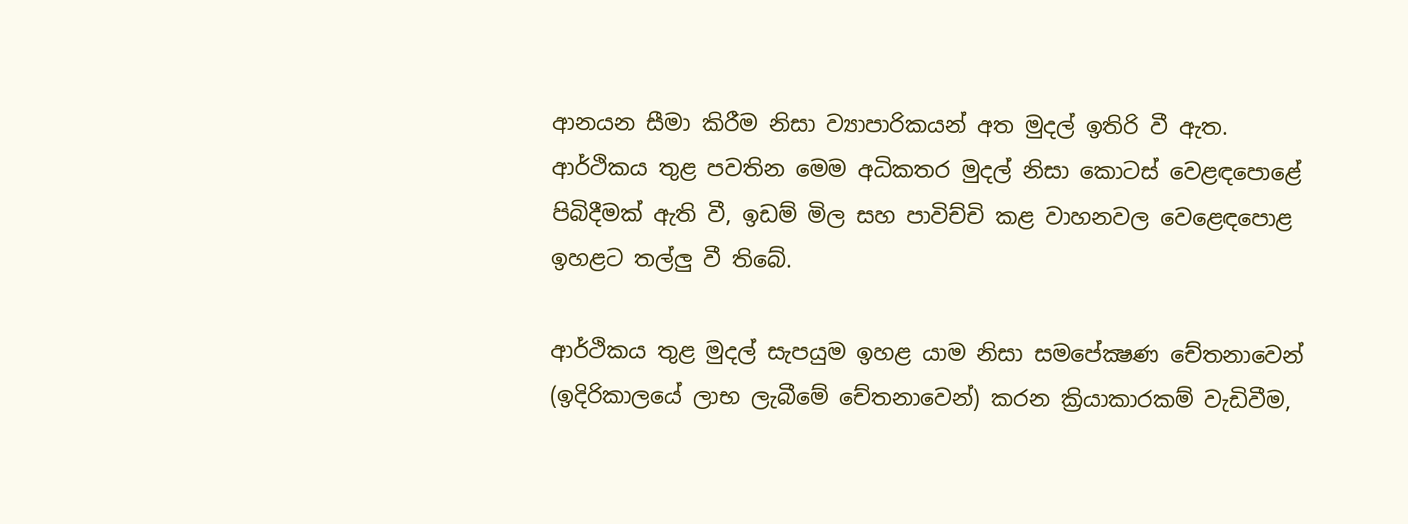ආනයන සීමා කිරීම නිසා ව්‍යාපාරිකයන් අත මුදල් ඉතිරි වී ඇත. ආර්ථිකය තුළ පවතින මෙම අධිකතර මුදල් නිසා කොටස් වෙළඳපොළේ පිබිදීමක් ඇති වී, ඉඩම් මිල සහ පාවිච්චි කළ වාහනවල වෙළෙඳපොළ ඉහළට තල්ලු වී තිබේ.

ආර්ථිකය තුළ මුදල් සැපයුම ඉහළ යාම නිසා සමපේක්‍ෂණ චේතනාවෙන් (ඉදිරිකාලයේ ලාභ ලැබීමේ චේතනාවෙන්) කරන ක්‍රියාකාරකම් වැඩිවීම,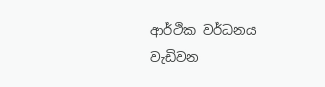ආර්ථික වර්ධනය වැඩිවන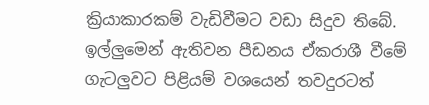ක්‍රියාකාරකම් වැඩිවීමට වඩා සිදුව තිබේ. ඉල්ලුමෙන් ඇතිවන පීඩනය ඒකරාශී වීමේ ගැටලුවට පිළියම් වශයෙන් තවදුරටත්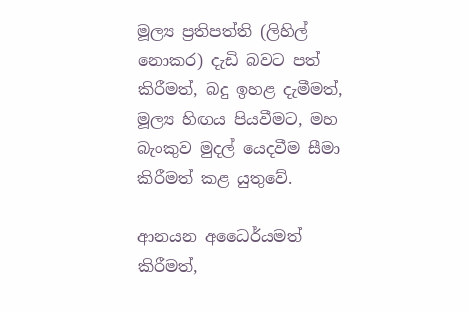මූල්‍ය ප්‍රතිපත්ති (ලිහිල් නොකර) දැඩි බවට පත් කිරීමත්, බදු ඉහළ දැමීමත්, මූල්‍ය හිඟය පියවීමට, මහ බැංකුව මුදල් යෙදවීම සීමා කිරීමත් කළ යුතුවේ.

ආනයන අධෛර්යමත් කිරීමත්,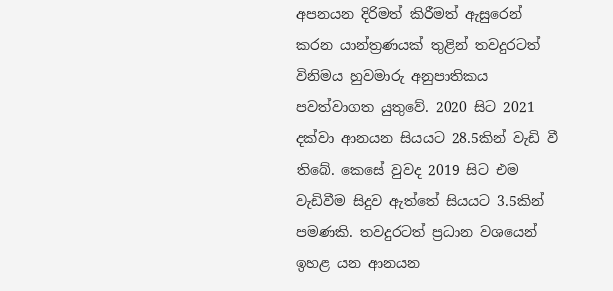අපනයන දිරිමත් කිරීමත් ඇසුරෙන් කරන යාන්ත්‍රණයක් තුළින් තවදුරටත් විනිමය හුවමාරු අනුපාතිකය පවත්වාගත යුතුවේ. 2020 සිට 2021 දක්වා ආනයන සියයට 28.5කින් වැඩි වී තිබේ. කෙසේ වුවද 2019 සිට එම වැඩිවීම සිදුව ඇත්තේ සියයට 3.5කින් පමණකි. තවදුරටත් ප්‍රධාන වශයෙන් ඉහළ යන ආනයන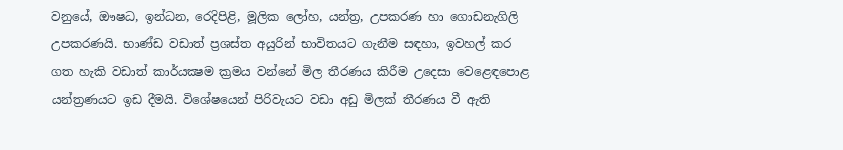වනුයේ, ඖෂධ, ඉන්ධන, රෙදිපිළි, මූලික ලෝහ, යන්ත්‍ර, උපකරණ හා ගොඩනැගිලි උපකරණයි. භාණ්ඩ වඩාත් ප්‍රශස්ත අයුරින් භාවිතයට ගැනීම සඳහා, ඉවහල් කර ගත හැකි වඩාත් කාර්යක්‍ෂම ක්‍රමය වන්නේ මිල තීරණය කිරීම උදෙසා වෙළෙඳපොළ යන්ත්‍රණයට ඉඩ දීමයි. විශේෂයෙන් පිරිවැයට වඩා අඩු මිලක් තීරණය වී ඇති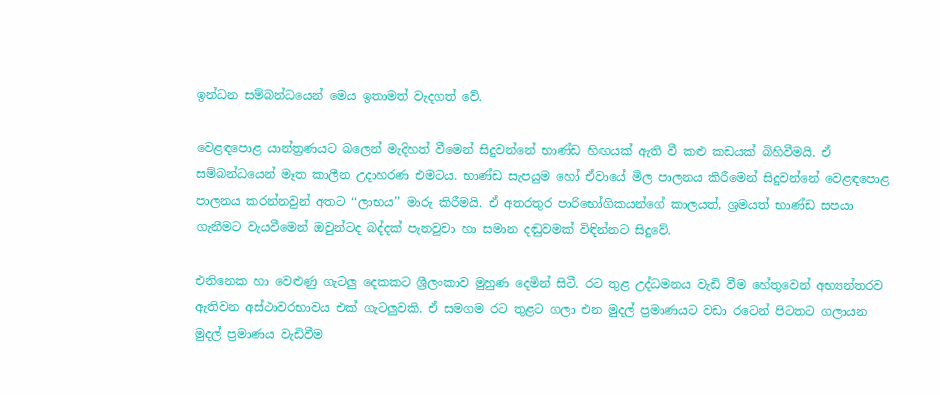ඉන්ධන සම්බන්ධයෙන් මෙය ඉතාමත් වැදගත් වේ.

වෙළඳපොළ යාන්ත්‍රණයට බලෙන් මැදිහත් වීමෙන් සිදුවන්නේ භාණ්ඩ හිඟයක් ඇති වී කළු කඩයක් බිහිවීමයි. ඒ සම්බන්ධයෙන් මෑත කාලීන උදාහරණ එමටය. භාණ්ඩ සැපයුම හෝ ඒවායේ මිල පාලනය කිරීමෙන් සිදුවන්නේ වෙළඳපොළ පාලනය කරන්නවුන් අතට ‘‘ලාභය’’ මාරු කිරීමයි. ඒ අතරතුර පාරිභෝගිකයන්ගේ කාලයත්, ශ්‍රමයත් භාණ්ඩ සපයා ගැනීමට වැයවීමෙන් ඔවුන්ටද බද්දක් පැනවුවා හා සමාන දඬුවමක් විඳින්නට සිදුවේ.

එනිනෙක හා වෙළුණු ගැටලු දෙකකට ශ්‍රීලංකාව මුහුණ දෙමින් සිටී. රට තුළ උද්ධමනය වැඩි වීම හේතුවෙන් අභ්‍යන්තරව ඇතිවන අස්ථාවරභාවය එක් ගැටලුවකි. ඒ සමගම රට තුළට ගලා එන මුදල් ප්‍රමාණයට වඩා රටෙන් පිටතට ගලායන මුදල් ප්‍රමාණය වැඩිවීම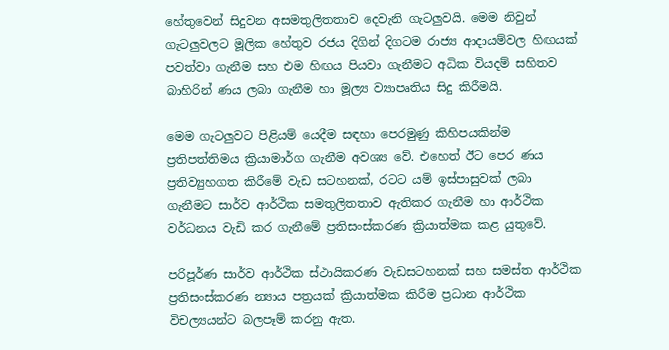හේතුවෙන් සිදුවන අසමතුලිතතාව දෙවැනි ගැටලුවයි. මෙම නිවුන් ගැටලුවලට මූලික හේතුව රජය දිගින් දිගටම රාජ්‍ය ආදායම්වල හිඟයක් පවත්වා ගැනීම සහ එම හිඟය පියවා ගැනීමට අධික වියදම් සහිතව බාහිරින් ණය ලබා ගැනීම හා මූල්‍ය ව්‍යාපෘතිය සිදු කිරීමයි.

මෙම ගැටලුවට පිළියම් යෙදීම සඳහා පෙරමුණු කිහිපයකින්ම ප්‍රතිපත්තිමය ක්‍රියාමාර්ග ගැනීම අවශ්‍ය වේ. එහෙත් ඊට පෙර ණය ප්‍රතිව්‍යුහගත කිරීමේ වැඩ සටහනක්, රටට යම් ඉස්පාසුවක් ලබා ගැනීමට සාර්ව ආර්ථික සමතුලිතතාව ඇතිකර ගැනීම හා ආර්ථික වර්ධනය වැඩි කර ගැනීමේ ප්‍රතිසංස්කරණ ක්‍රියාත්මක කළ යුතුවේ.

පරිපූර්ණ සාර්ව ආර්ථික ස්ථායිකරණ වැඩසටහනක් සහ සමස්ත ආර්ථික ප්‍රතිසංස්කරණ න්‍යාය පත්‍රයක් ක්‍රියාත්මක කිරීම ප්‍රධාන ආර්ථික විචල්‍යයන්ට බලපෑම් කරනු ඇත.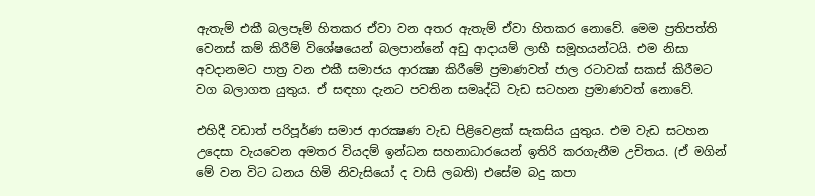ඇතැම් එකී බලපෑම් හිතකර ඒවා වන අතර ඇතැම් ඒවා හිතකර නොවේ. මෙම ප්‍රතිපත්ති වෙනස් කම් කිරීම් විශේෂයෙන් බලපාන්නේ අඩු ආදායම් ලාභී සමූහයන්ටයි. එම නිසා අවදානමට පාත්‍ර වන එකී සමාජය ආරක්‍ෂා කිරීමේ ප්‍රමාණවත් ජාල රටාවක් සකස් කිරීමට වග බලාගත යුතුය. ඒ සඳහා දැනට පවතින සමෘද්ධි වැඩ සටහන ප්‍රමාණවත් නොවේ.

එහිදී වඩාත් පරිපූර්ණ සමාජ ආරක්‍ෂණ වැඩ පිළිවෙළක් සැකසිය යුතුය. එම වැඩ සටහන උදෙසා වැයවෙන අමතර වියදම් ඉන්ධන සහනාධාරයෙන් ඉතිරි කරගැනීම උචිතය. (ඒ මගින් මේ වන විට ධනය හිමි නිවැසියෝ ද වාසි ලබති) එසේම බදු කපා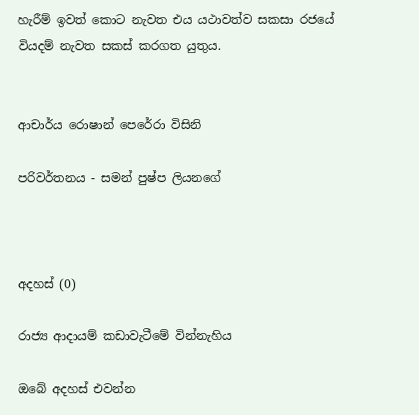හැරීම් ඉවත් කොට නැවත එය යථාවත්ව සකසා රජයේ වියදම් නැවත සකස් කරගත යුතුය.


ආචාර්ය රොෂාන් පෙරේරා විසිනි

පරිවර්තනය - සමන් පුෂ්ප ලියනගේ



අදහස් (0)

රාජ්‍ය ආදායම් කඩාවැටීමේ වින්නැහිය

ඔබේ අදහස් එවන්න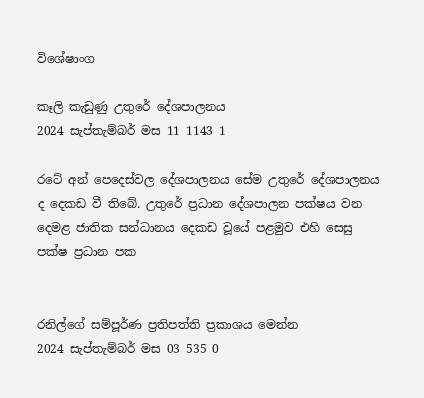විශේෂාංග

කෑලි කැඩුණු උතුරේ දේශපාලනය
2024 සැප්තැම්බර් මස 11 1143 1

රටේ අන් පෙදෙස්වල දේශපාලනය සේම උතුරේ දේශපාලනය ද දෙකඩ වී තිබේ. උතුරේ ප්‍රධාන දේශපාලන පක්ෂය වන දෙමළ ජාතික සන්ධානය දෙකඩ වූයේ පළමුව එහි සෙසු පක්ෂ ප්‍රධාන පක


රනිල්ගේ සම්පූර්ණ ප්‍රතිපත්ති ප්‍රකාශය මෙන්න
2024 සැප්තැම්බර් මස 03 535 0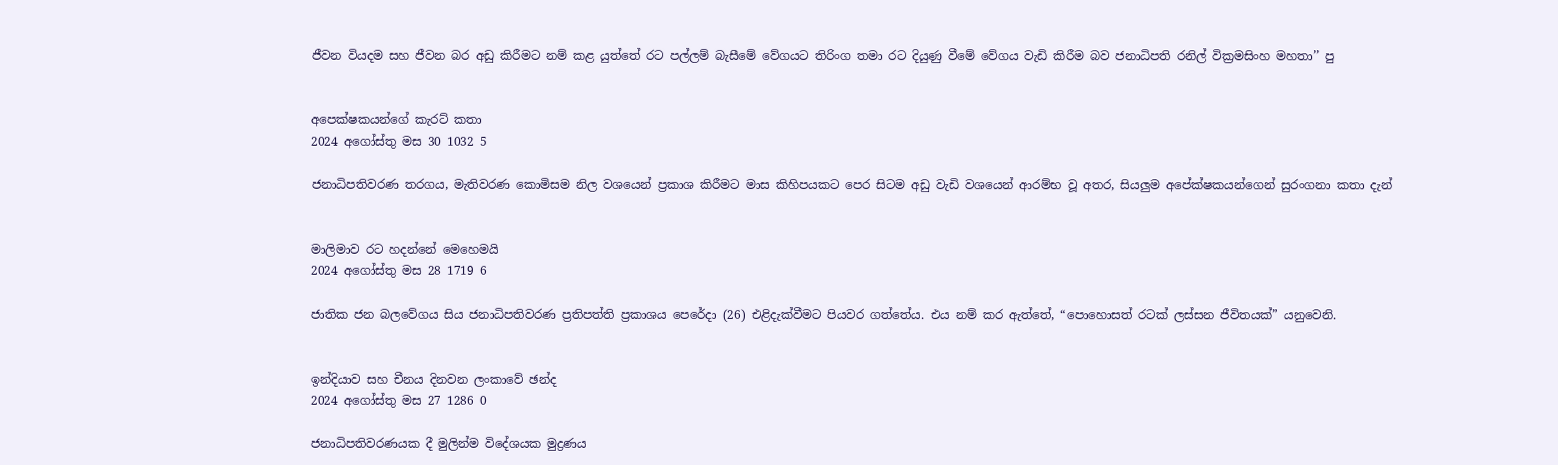ජීවන වියදම සහ ජීවන බර අඩු කිරීමට නම් කළ යුත්තේ රට පල්ලම් බැසීමේ වේගයට තිරිංග තමා රට දියුණු වීමේ වේගය වැඩි කිරීම බව ජනාධිපති රනිල් වික්‍රමසිංහ මහතා’’ පු


අපෙක්ෂකයන්ගේ කැරට් කතා
2024 අගෝස්තු මස 30 1032 5

ජනාධිපතිවරණ තරගය, මැතිවරණ කොමිසම නිල වශයෙන් ප්‍රකාශ කිරීමට මාස කිහිපයකට පෙර සිටම අඩු වැඩි වශයෙන් ආරම්භ වූ අතර, සියලුම අපේක්ෂකයන්ගෙන් සුරංගනා කතා දැන්


මාලිමාව රට හදන්නේ මෙහෙමයි
2024 අගෝස්තු මස 28 1719 6

ජාතික ජන බලවේගය සිය ජනාධිපතිවරණ ප්‍රතිපත්ති ප්‍රකාශය පෙරේදා (26) එළිදැක්වීමට පියවර ගත්තේය. එය නම් කර ඇත්තේ, “පොහොසත් රටක් ලස්සන ජීවිතයක්” යනුවෙනි.


ඉන්දියාව සහ චීනය දිනවන ලංකාවේ ඡන්ද
2024 අගෝස්තු මස 27 1286 0

ජනාධිපතිවරණයක දී මුලින්ම විදේශයක මුද්‍රණය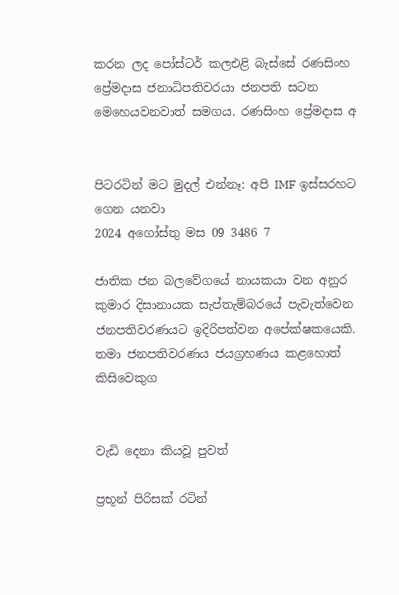කරන ලද පෝස්ටර් කලඑළි බැස්සේ රණසිංහ ප්‍රේමදාස ජනාධිපතිවරයා ජනපති සටන මෙහෙයවනවාත් සමගය. රණසිංහ ප්‍රේමදාස අ


පිටරටින් මට මුදල් එන්නෑ: අපි IMF ඉස්සරහට ගෙන යනවා
2024 අගෝස්තු මස 09 3486 7

ජාතික ජන බලවේගයේ නායකයා වන අනුර කුමාර දිසානායක සැප්තැම්බරයේ පැවැත්වෙන ජනපතිවරණයට ඉදිරිපත්වන අපේක්ෂකයෙකි. තමා ජනපතිවරණය ජයග්‍රහණය කළහොත් කිසිවෙකුග


වැඩි දෙනා කියවූ පුවත්

ප්‍රභූන් පිරිසක් රටින්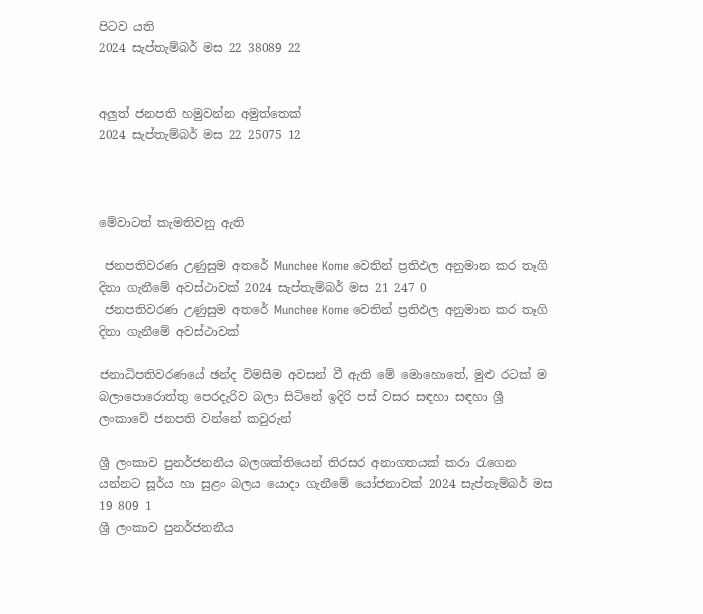පිටව යති
2024 සැප්තැම්බර් මස 22 38089 22


අලුත් ජනපති හමුවන්න අමුත්තෙක්
2024 සැප්තැම්බර් මස 22 25075 12



මේවාටත් කැමතිවනු ඇති

 ජනපතිවරණ උණුසුම අතරේ Munchee Kome වෙතින් ප්‍රතිඵල අනුමාන කර තෑගි දිනා ගැනීමේ අවස්ථාවක් 2024 සැප්තැම්බර් මස 21 247 0
 ජනපතිවරණ උණුසුම අතරේ Munchee Kome වෙතින් ප්‍රතිඵල අනුමාන කර තෑගි දිනා ගැනීමේ අවස්ථාවක්

ජනාධිපතිවරණයේ ඡන්ද විමසීම අවසන් වී ඇති මේ මොහොතේ, මුළු රටක් ම බලාපොරොත්තු පෙරදැරිව බලා සිටිනේ ඉදිරි පස් වසර සඳහා සඳහා ශ්‍රී ලංකාවේ ජනපති වන්නේ කවුරුන්

ශ්‍රී ලංකාව පුනර්ජනනීය බලශක්තියෙන් තිරසර අනාගතයක් කරා රැගෙන යන්නට සූර්ය හා සුළං බලය යොදා ගැනීමේ යෝජනාවක් 2024 සැප්තැම්බර් මස 19 809 1
ශ්‍රී ලංකාව පුනර්ජනනීය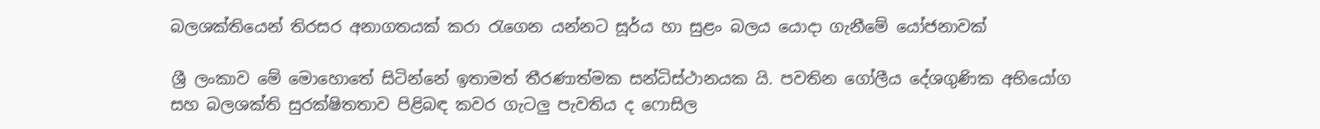බලශක්තියෙන් තිරසර අනාගතයක් කරා රැගෙන යන්නට සූර්ය හා සුළං බලය යොදා ගැනීමේ යෝජනාවක්

ශ්‍රී ලංකාව මේ මොහොතේ සිටින්නේ ඉතාමත් තීරණාත්මක සන්ධිස්ථානයක යි. පවතින ගෝලීය දේශගුණික අභියෝග සහ බලශක්ති සුරක්ෂිතතාව පිළිබඳ කවර ගැටලු පැවතිය ද ෆොසිල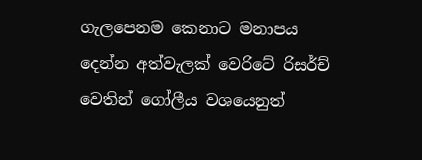ගැලපෙනම කෙනාට මනාපය දෙන්න අත්වැලක් වෙරිටේ රිසර්ච් වෙතින් ගෝලීය වශයෙනුත්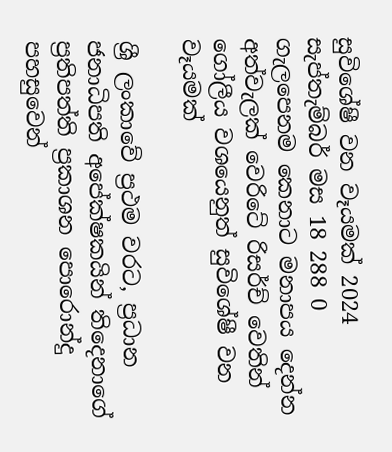සුවිශේෂී වන වෑයමක් 2024 සැප්තැම්බර් මස 18 288 0
ගැලපෙනම කෙනාට මනාපය දෙන්න අත්වැලක් වෙරිටේ රිසර්ච් වෙතින් ගෝලීය වශයෙනුත් සුවිශේෂී වන වෑයමක්

ශ්‍රී ලංකාවේ ප්‍රථම වරට, ප්‍රධාන ජනාධිපති අපේක්ෂකයින් තිදෙනාගේ ප්‍රතිපත්ති ප්‍රකාශන පොරොන්දු පහසුවෙන්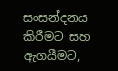සංසන්දනය කිරීමට සහ ඇගයීමට,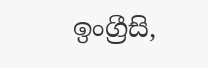ඉංග්‍රීසි,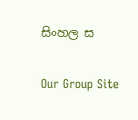සිංහල ස

Our Group Site